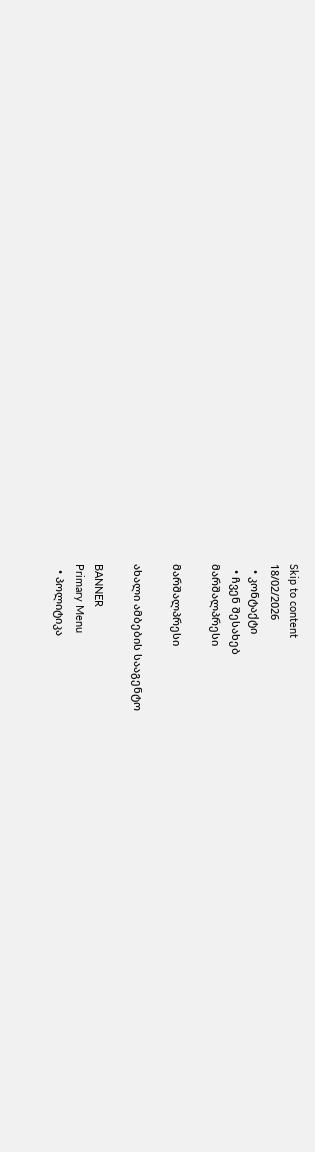Skip to content
18/02/2026
  • კონტაქტი
  • ჩვენ შესახებ
მარშალპრესი

მარშალპრესი

ახალი ამბების სააგენტო

BANNER
Primary Menu
  • პოლიტიკა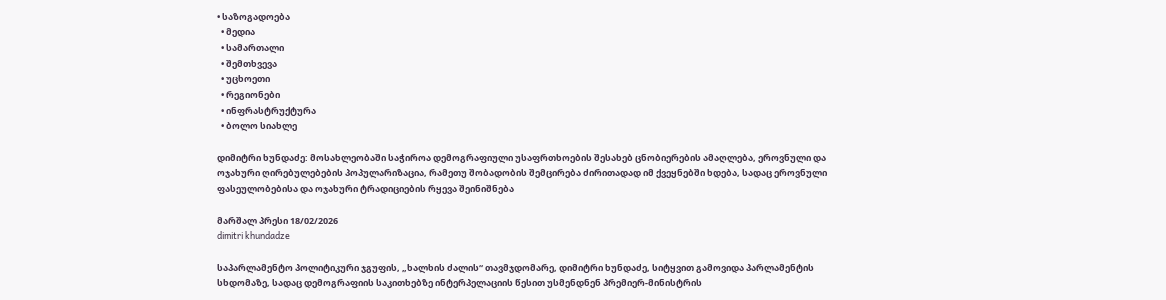• საზოგადოება
  • მედია
  • სამართალი
  • შემთხვევა
  • უცხოეთი
  • რეგიონები
  • ინფრასტრუქტურა
  • ბოლო სიახლე

დიმიტრი ხუნდაძე: მოსახლეობაში საჭიროა დემოგრაფიული უსაფრთხოების შესახებ ცნობიერების ამაღლება, ეროვნული და ოჯახური ღირებულებების პოპულარიზაცია, რამეთუ შობადობის შემცირება ძირითადად იმ ქვეყნებში ხდება, სადაც ეროვნული ფასეულობებისა და ოჯახური ტრადიციების რყევა შეინიშნება

მარშალ პრესი 18/02/2026
dimitri khundadze

საპარლამენტო პოლიტიკური ჯგუფის, „ხალხის ძალის“ თავმჯდომარე, დიმიტრი ხუნდაძე, სიტყვით გამოვიდა პარლამენტის სხდომაზე, სადაც დემოგრაფიის საკითხებზე ინტერპელაციის წესით უსმენდნენ პრემიერ-მინისტრის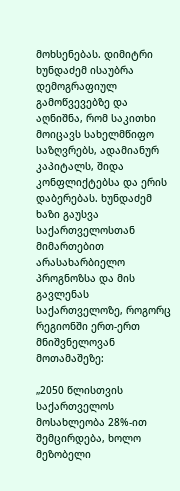მოხსენებას. დიმიტრი ხუნდაძემ ისაუბრა დემოგრაფიულ გამოწვევებზე და აღნიშნა, რომ საკითხი მოიცავს სახელმწიფო საზღვრებს, ადამიანურ კაპიტალს, შიდა კონფლიქტებსა და ერის დაბერებას. ხუნდაძემ ხაზი გაუსვა საქართველოსთან მიმართებით არასახარბიელო პროგნოზსა და მის გავლენას საქართველოზე, როგორც რეგიონში ერთ-ერთ მნიშვნელოვან მოთამაშეზე:

„2050 წლისთვის საქართველოს მოსახლეობა 28%-ით შემცირდება, ხოლო მეზობელი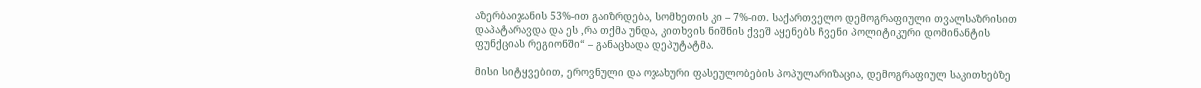აზერბაიჯანის 53%-ით გაიზრდება, სომხეთის კი – 7%-ით. საქართველო დემოგრაფიული თვალსაზრისით დაპატარავდა და ეს ,რა თქმა უნდა, კითხვის ნიშნის ქვეშ აყენებს ჩვენი პოლიტიკური დომინანტის ფუნქციას რეგიონში“ – განაცხადა დეპუტატმა.

მისი სიტყვებით, ეროვნული და ოჯახური ფასეულობების პოპულარიზაცია, დემოგრაფიულ საკითხებზე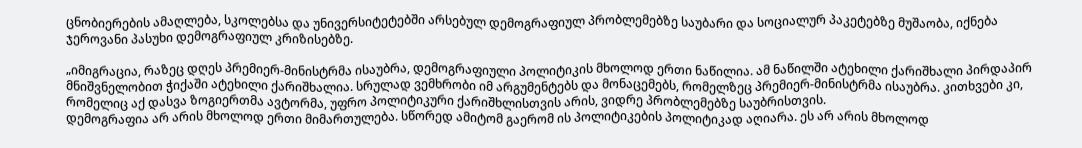ცნობიერების ამაღლება, სკოლებსა და უნივერსიტეტებში არსებულ დემოგრაფიულ პრობლემებზე საუბარი და სოციალურ პაკეტებზე მუშაობა, იქნება ჯეროვანი პასუხი დემოგრაფიულ კრიზისებზე.

„იმიგრაცია, რაზეც დღეს პრემიერ-მინისტრმა ისაუბრა, დემოგრაფიული პოლიტიკის მხოლოდ ერთი ნაწილია. ამ ნაწილში ატეხილი ქარიშხალი პირდაპირ მნიშვნელობით ჭიქაში ატეხილი ქარიშხალია. სრულად ვემხრობი იმ არგუმენტებს და მონაცემებს, რომელზეც პრემიერ-მინისტრმა ისაუბრა. კითხვები კი, რომელიც აქ დასვა ზოგიერთმა ავტორმა, უფრო პოლიტიკური ქარიშხლისთვის არის, ვიდრე პრობლემებზე საუბრისთვის.
დემოგრაფია არ არის მხოლოდ ერთი მიმართულება. სწორედ ამიტომ გაერომ ის პოლიტიკების პოლიტიკად აღიარა. ეს არ არის მხოლოდ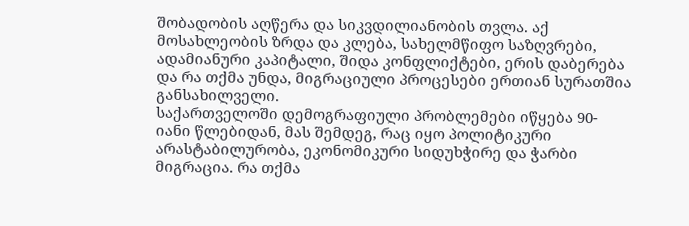შობადობის აღწერა და სიკვდილიანობის თვლა. აქ მოსახლეობის ზრდა და კლება, სახელმწიფო საზღვრები, ადამიანური კაპიტალი, შიდა კონფლიქტები, ერის დაბერება და რა თქმა უნდა, მიგრაციული პროცესები ერთიან სურათშია განსახილველი.
საქართველოში დემოგრაფიული პრობლემები იწყება 90-იანი წლებიდან, მას შემდეგ, რაც იყო პოლიტიკური არასტაბილურობა, ეკონომიკური სიდუხჭირე და ჭარბი მიგრაცია. რა თქმა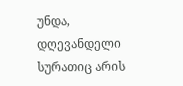უნდა, დღევანდელი სურათიც არის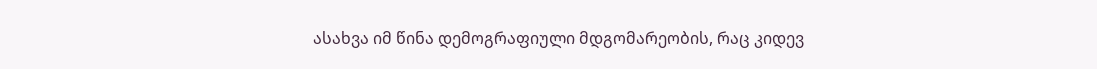ასახვა იმ წინა დემოგრაფიული მდგომარეობის, რაც კიდევ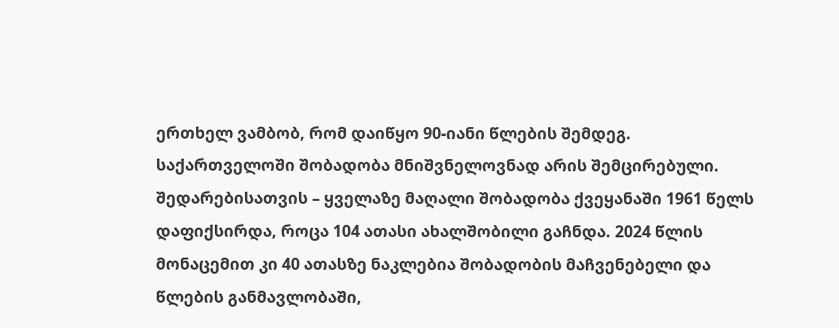ერთხელ ვამბობ, რომ დაიწყო 90-იანი წლების შემდეგ.
საქართველოში შობადობა მნიშვნელოვნად არის შემცირებული. შედარებისათვის – ყველაზე მაღალი შობადობა ქვეყანაში 1961 წელს დაფიქსირდა, როცა 104 ათასი ახალშობილი გაჩნდა. 2024 წლის მონაცემით კი 40 ათასზე ნაკლებია შობადობის მაჩვენებელი და წლების განმავლობაში,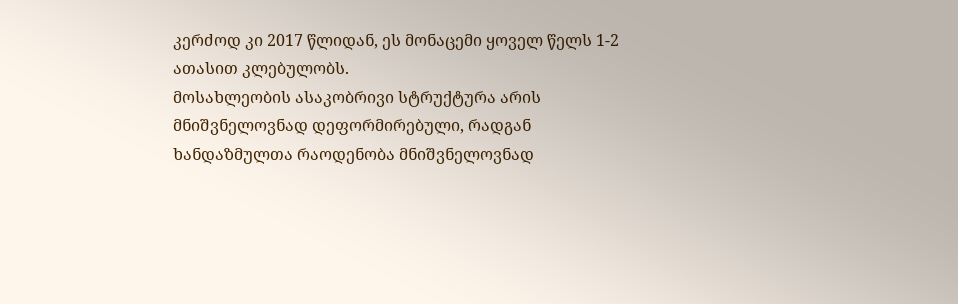კერძოდ კი 2017 წლიდან, ეს მონაცემი ყოველ წელს 1-2 ათასით კლებულობს.
მოსახლეობის ასაკობრივი სტრუქტურა არის მნიშვნელოვნად დეფორმირებული, რადგან ხანდაზმულთა რაოდენობა მნიშვნელოვნად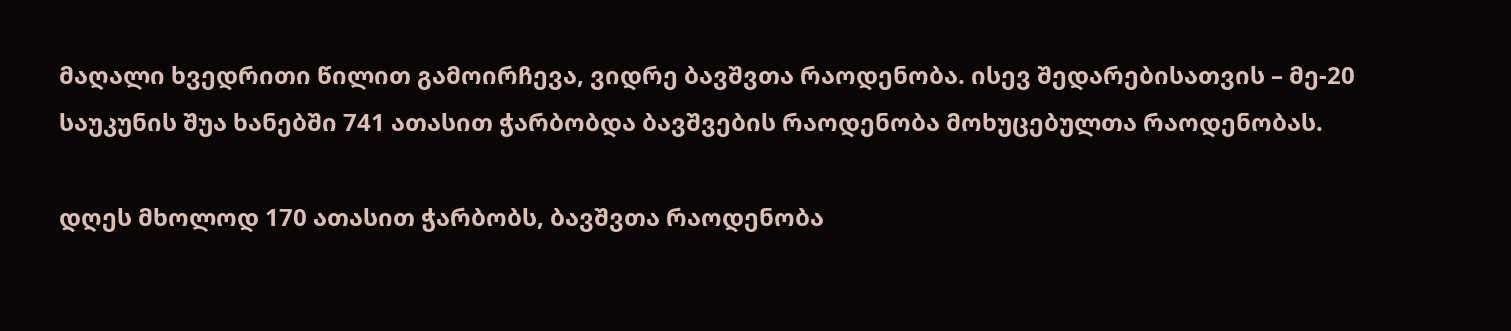მაღალი ხვედრითი წილით გამოირჩევა, ვიდრე ბავშვთა რაოდენობა. ისევ შედარებისათვის – მე-20 საუკუნის შუა ხანებში 741 ათასით ჭარბობდა ბავშვების რაოდენობა მოხუცებულთა რაოდენობას.

დღეს მხოლოდ 170 ათასით ჭარბობს, ბავშვთა რაოდენობა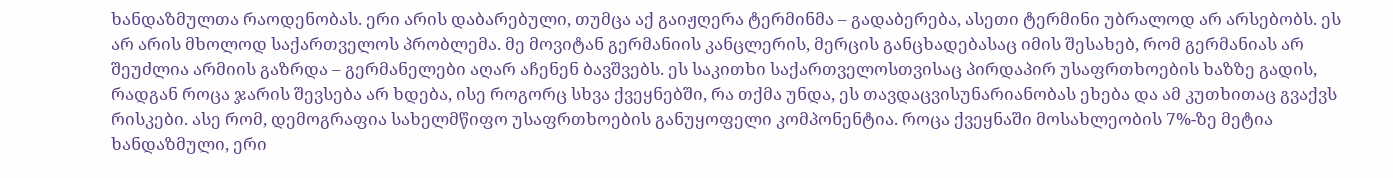ხანდაზმულთა რაოდენობას. ერი არის დაბარებული, თუმცა აქ გაიჟღერა ტერმინმა – გადაბერება, ასეთი ტერმინი უბრალოდ არ არსებობს. ეს არ არის მხოლოდ საქართველოს პრობლემა. მე მოვიტან გერმანიის კანცლერის, მერცის განცხადებასაც იმის შესახებ, რომ გერმანიას არ შეუძლია არმიის გაზრდა – გერმანელები აღარ აჩენენ ბავშვებს. ეს საკითხი საქართველოსთვისაც პირდაპირ უსაფრთხოების ხაზზე გადის, რადგან როცა ჯარის შევსება არ ხდება, ისე როგორც სხვა ქვეყნებში, რა თქმა უნდა, ეს თავდაცვისუნარიანობას ეხება და ამ კუთხითაც გვაქვს რისკები. ასე რომ, დემოგრაფია სახელმწიფო უსაფრთხოების განუყოფელი კომპონენტია. როცა ქვეყნაში მოსახლეობის 7%-ზე მეტია ხანდაზმული, ერი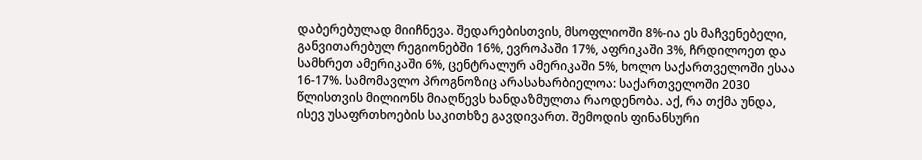დაბერებულად მიიჩნევა. შედარებისთვის, მსოფლიოში 8%-ია ეს მაჩვენებელი, განვითარებულ რეგიონებში 16%, ევროპაში 17%, აფრიკაში 3%, ჩრდილოეთ და სამხრეთ ამერიკაში 6%, ცენტრალურ ამერიკაში 5%, ხოლო საქართველოში ესაა 16-17%. სამომავლო პროგნოზიც არასახარბიელოა: საქართველოში 2030 წლისთვის მილიონს მიაღწევს ხანდაზმულთა რაოდენობა. აქ, რა თქმა უნდა, ისევ უსაფრთხოების საკითხზე გავდივართ. შემოდის ფინანსური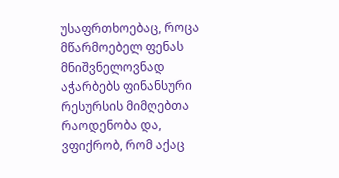უსაფრთხოებაც, როცა მწარმოებელ ფენას მნიშვნელოვნად აჭარბებს ფინანსური რესურსის მიმღებთა რაოდენობა და, ვფიქრობ, რომ აქაც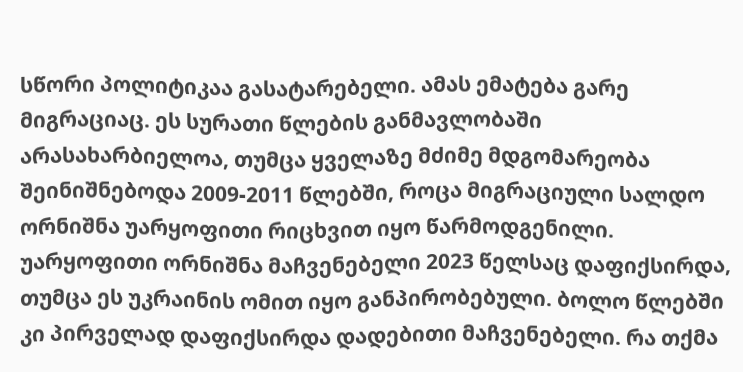სწორი პოლიტიკაა გასატარებელი. ამას ემატება გარე მიგრაციაც. ეს სურათი წლების განმავლობაში არასახარბიელოა, თუმცა ყველაზე მძიმე მდგომარეობა შეინიშნებოდა 2009-2011 წლებში, როცა მიგრაციული სალდო ორნიშნა უარყოფითი რიცხვით იყო წარმოდგენილი. უარყოფითი ორნიშნა მაჩვენებელი 2023 წელსაც დაფიქსირდა, თუმცა ეს უკრაინის ომით იყო განპირობებული. ბოლო წლებში კი პირველად დაფიქსირდა დადებითი მაჩვენებელი. რა თქმა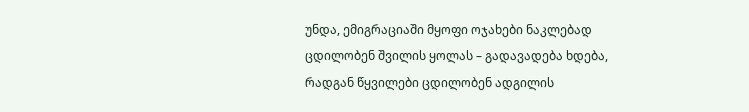უნდა, ემიგრაციაში მყოფი ოჯახები ნაკლებად ცდილობენ შვილის ყოლას – გადავადება ხდება, რადგან წყვილები ცდილობენ ადგილის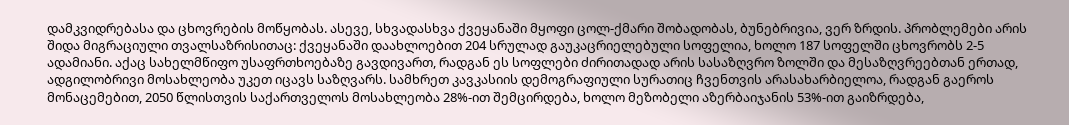დამკვიდრებასა და ცხოვრების მოწყობას. ასევე, სხვადასხვა ქვეყანაში მყოფი ცოლ-ქმარი შობადობას, ბუნებრივია, ვერ ზრდის. პრობლემები არის შიდა მიგრაციული თვალსაზრისითაც: ქვეყანაში დაახლოებით 204 სრულად გაუკაცრიელებული სოფელია, ხოლო 187 სოფელში ცხოვრობს 2-5 ადამიანი. აქაც სახელმწიფო უსაფრთხოებაზე გავდივართ, რადგან ეს სოფლები ძირითადად არის სასაზღვრო ზოლში და მესაზღვრეებთან ერთად, ადგილობრივი მოსახლეობა უკეთ იცავს საზღვარს. სამხრეთ კავკასიის დემოგრაფიული სურათიც ჩვენთვის არასახარბიელოა, რადგან გაეროს მონაცემებით, 2050 წლისთვის საქართველოს მოსახლეობა 28%-ით შემცირდება, ხოლო მეზობელი აზერბაიჯანის 53%-ით გაიზრდება,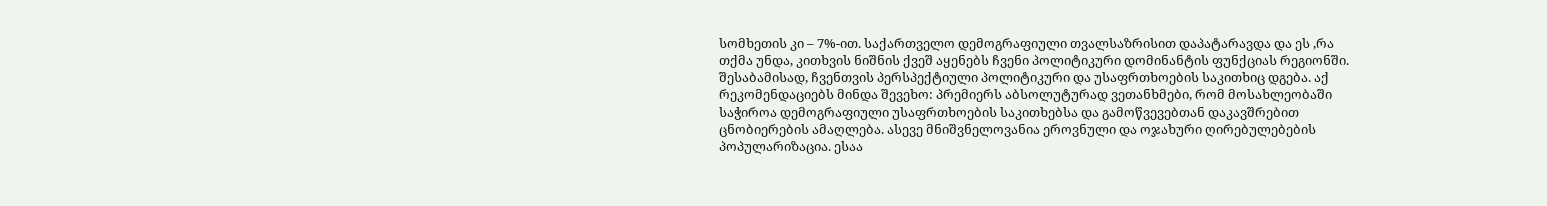სომხეთის კი – 7%-ით. საქართველო დემოგრაფიული თვალსაზრისით დაპატარავდა და ეს ,რა თქმა უნდა, კითხვის ნიშნის ქვეშ აყენებს ჩვენი პოლიტიკური დომინანტის ფუნქციას რეგიონში. შესაბამისად, ჩვენთვის პერსპექტიული პოლიტიკური და უსაფრთხოების საკითხიც დგება. აქ რეკომენდაციებს მინდა შევეხო: პრემიერს აბსოლუტურად ვეთანხმები, რომ მოსახლეობაში საჭიროა დემოგრაფიული უსაფრთხოების საკითხებსა და გამოწვევებთან დაკავშრებით ცნობიერების ამაღლება. ასევე მნიშვნელოვანია ეროვნული და ოჯახური ღირებულებების პოპულარიზაცია. ესაა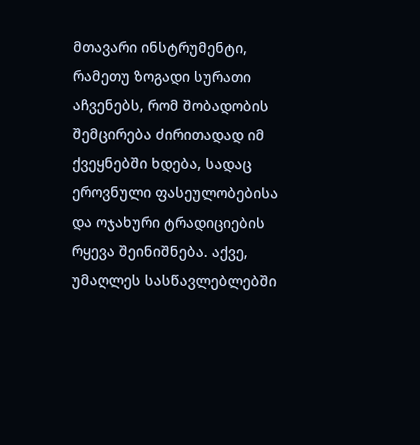მთავარი ინსტრუმენტი, რამეთუ ზოგადი სურათი აჩვენებს, რომ შობადობის შემცირება ძირითადად იმ ქვეყნებში ხდება, სადაც ეროვნული ფასეულობებისა და ოჯახური ტრადიციების რყევა შეინიშნება. აქვე, უმაღლეს სასწავლებლებში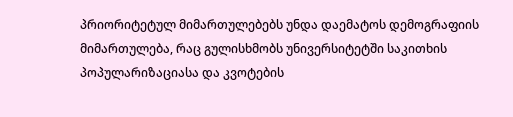პრიორიტეტულ მიმართულებებს უნდა დაემატოს დემოგრაფიის მიმართულება, რაც გულისხმობს უნივერსიტეტში საკითხის პოპულარიზაციასა და კვოტების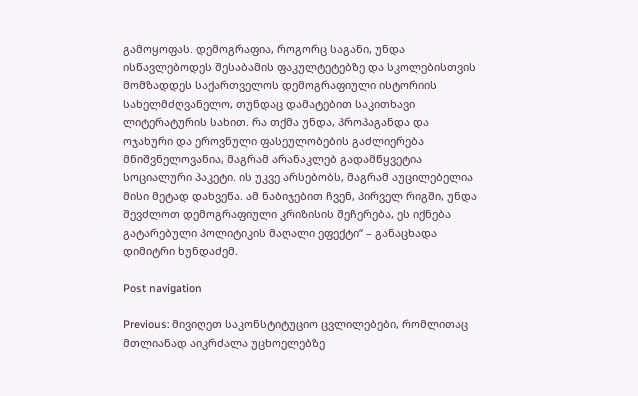გამოყოფას. დემოგრაფია, როგორც საგანი, უნდა ისწავლებოდეს შესაბამის ფაკულტეტებზე და სკოლებისთვის მომზადდეს საქართველოს დემოგრაფიული ისტორიის სახელმძღვანელო, თუნდაც დამატებით საკითხავი ლიტერატურის სახით. რა თქმა უნდა, პროპაგანდა და ოჯახური და ეროვნული ფასეულობების გაძლიერება მნიშვნელოვანია, მაგრამ არანაკლებ გადამწყვეტია სოციალური პაკეტი. ის უკვე არსებობს, მაგრამ აუცილებელია მისი მეტად დახვეწა. ამ ნაბიჯებით ჩვენ, პირველ რიგში, უნდა შევძლოთ დემოგრაფიული კრიზისის შეჩერება, ეს იქნება გატარებული პოლიტიკის მაღალი ეფექტი“ – განაცხადა დიმიტრი ხუნდაძემ.

Post navigation

Previous: მივიღეთ საკონსტიტუციო ცვლილებები, რომლითაც მთლიანად აიკრძალა უცხოელებზე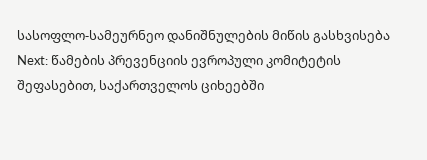სასოფლო-სამეურნეო დანიშნულების მიწის გასხვისება
Next: წამების პრევენციის ევროპული კომიტეტის შეფასებით, საქართველოს ციხეებში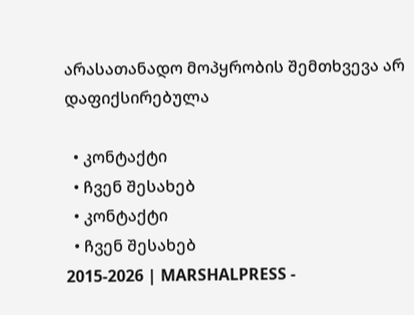არასათანადო მოპყრობის შემთხვევა არ დაფიქსირებულა

  • კონტაქტი
  • ჩვენ შესახებ
  • კონტაქტი
  • ჩვენ შესახებ
2015-2026 | MARSHALPRESS -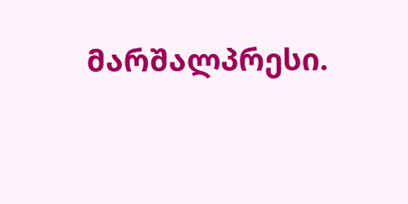მარშალპრესი.